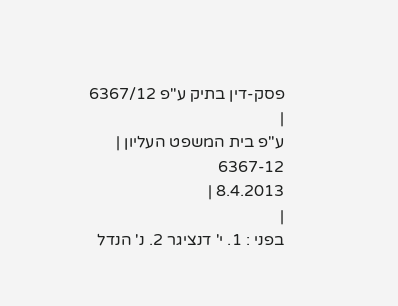פסק-דין בתיק ע"פ 6367/12
|
ע"פ בית המשפט העליון |
6367-12
8.4.2013 |
|
בפני : 1. י' דנציגר 2. נ' הנדל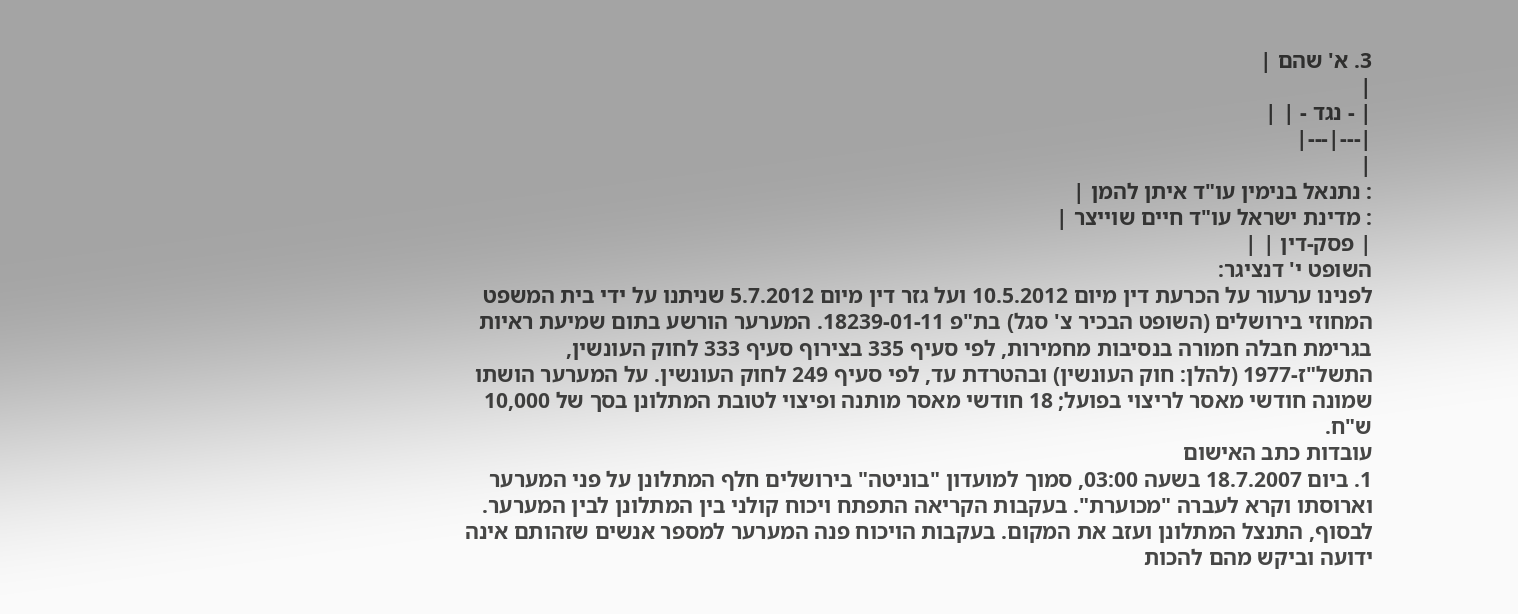3. א' שהם |
|
| - נגד - | |
|---|---|
|
: נתנאל בנימין עו"ד איתן להמן |
: מדינת ישראל עו"ד חיים שוייצר |
| פסק-דין | |
השופט י' דנציגר:
לפנינו ערעור על הכרעת דין מיום 10.5.2012 ועל גזר דין מיום 5.7.2012 שניתנו על ידי בית המשפט המחוזי בירושלים (השופט הבכיר צ' סגל) בת"פ 18239-01-11. המערער הורשע בתום שמיעת ראיות בגרימת חבלה חמורה בנסיבות מחמירות, לפי סעיף 335 בצירוף סעיף 333 לחוק העונשין, התשל"ז-1977 (להלן: חוק העונשין) ובהטרדת עד, לפי סעיף 249 לחוק העונשין. על המערער הושתו שמונה חודשי מאסר לריצוי בפועל; 18 חודשי מאסר מותנה ופיצוי לטובת המתלונן בסך של 10,000 ש"ח.
עובדות כתב האישום
1. ביום 18.7.2007 בשעה 03:00, סמוך למועדון "בוניטה" בירושלים חלף המתלונן על פני המערער וארוסתו וקרא לעברה "מכוערת". בעקבות הקריאה התפתח ויכוח קולני בין המתלונן לבין המערער. לבסוף, התנצל המתלונן ועזב את המקום. בעקבות הויכוח פנה המערער למספר אנשים שזהותם אינה ידועה וביקש מהם להכות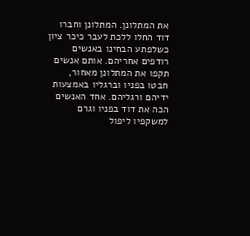את המתלונן. המתלונן וחברו דוד החלו ללכת לעבר כיכר ציון כשלפתע הבחינו באנשים רודפים אחריהם. אותם אנשים תקפו את המתלונן מאחור, חבטו בפניו וברגליו באמצעות ידיהם ורגליהם. אחד האנשים הכה את דוד בפניו וגרם למשקפיו ליפול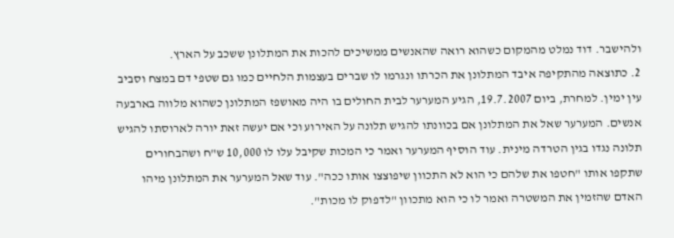ולהישבר. דוד נמלט מהמקום כשהוא רואה שהאנשים ממשיכים להכות את המתלונן ששכב על הארץ.
2. כתוצאה מהתקיפה איבד המתלונן את הכרתו ונגרמו לו שברים בעצמות הלחיים כמו גם שטפי דם במצח וסביב עין ימין. למחרת, ביום 19.7.2007, הגיע המערער לבית החולים בו היה מאושפז המתלונן כשהוא מלווה בארבעה אנשים. המערער שאל את המתלונן אם בכוונתו להגיש תלונה על האירוע וכי אם יעשה זאת יורה לארוסתו להגיש תלונה נגדו בגין הטרדה מינית. עוד הוסיף המערער ואמר כי המכות שקיבל עלו לו 10,000 ש"ח ושהבחורים שתקפו אותו "חטפו את שלהם כי הוא לא התכוון שיפוצצו אותו ככה". עוד שאל המערער את המתלונן מיהו האדם שהזמין את המשטרה ואמר לו כי הוא מתכוון "לדפוק לו מכות".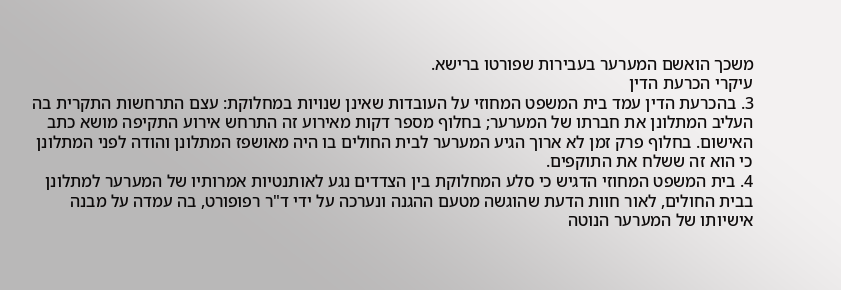משכך הואשם המערער בעבירות שפורטו ברישא.
עיקרי הכרעת הדין
3. בהכרעת הדין עמד בית המשפט המחוזי על העובדות שאינן שנויות במחלוקת: עצם התרחשות התקרית בה העליב המתלונן את חברתו של המערער; בחלוף מספר דקות מאירוע זה התרחש אירוע התקיפה מושא כתב האישום. בחלוף פרק זמן לא ארוך הגיע המערער לבית החולים בו היה מאושפז המתלונן והודה לפני המתלונן כי הוא זה ששלח את התוקפים.
4. בית המשפט המחוזי הדגיש כי סלע המחלוקת בין הצדדים נגע לאותנטיות אמרותיו של המערער למתלונן בבית החולים, לאור חוות הדעת שהוגשה מטעם ההגנה ונערכה על ידי ד"ר רפופורט, בה עמדה על מבנה אישיותו של המערער הנוטה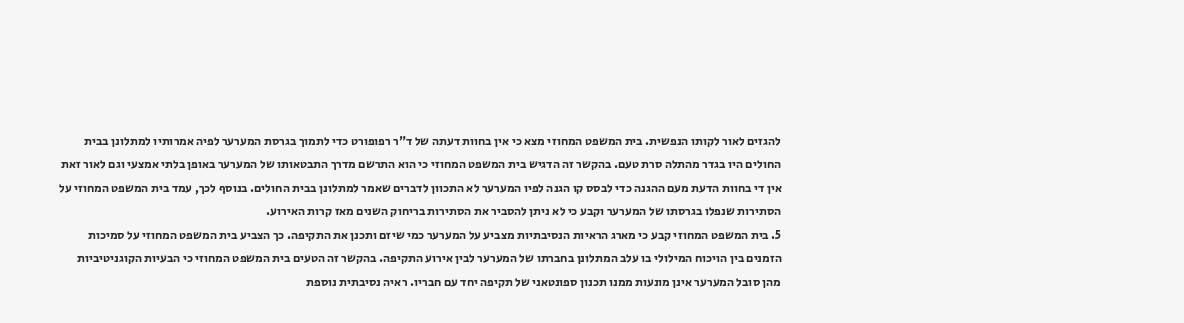להגזים לאור לקותו הנפשית. בית המשפט המחוזי מצא כי אין בחוות דעתה של ד"ר רפופורט כדי לתמוך בגרסת המערער לפיה אמרותיו למתלונן בבית החולים היו בגדר מהתלה סרת טעם. בהקשר זה הדגיש בית המשפט המחוזי כי הוא התרשם מדרך התבטאותו של המערער באופן בלתי אמצעי וגם לאור זאת אין די בחוות הדעת מעם ההגנה כדי לבסס קו הגנה לפיו המערער לא התכוון לדברים שאמר למתלונן בבית החולים. בנוסף לכך, עמד בית המשפט המחוזי על הסתירות שנפלו בגרסתו של המערער וקבע כי לא ניתן להסביר את הסתירות בריחוק השנים מאז קרות האירוע.
5. בית המשפט המחוזי קבע כי מארג הראיות הנסיבתיות מצביע על המערער כמי שיזם ותכנן את התקיפה. כך הצביע בית המשפט המחוזי על סמיכות הזמנים בין הויכוח המילולי בו עלב המתלונן בחברתו של המערער לבין אירוע התקיפה. בהקשר זה הטעים בית המשפט המחוזי כי הבעיות הקוגניטיביות מהן סובל המערער אינן מונעות ממנו תכנון ספונטאני של תקיפה יחד עם חבריו. ראיה נסיבתית נוספת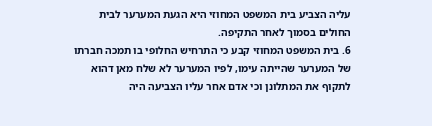עליה הצביע בית המשפט המחוזי היא הגעת המערער לבית החולים בסמוך לאחר התקיפה.
6. בית המשפט המחוזי קבע כי התרחיש החלופי בו תמכה חברתו של המערער שהייתה עימו, לפיו המערער לא שלח מאן דהוא לתקוף את המתלונן וכי אדם אחר עליו הצביעה היה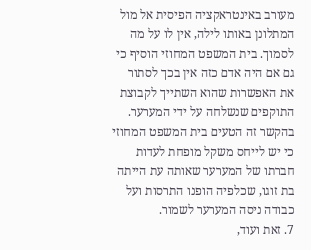מעורב באינטראקציה הפיסית אל מול המתלונן באותו לילה, אין לו על מה לסמוך. בית המשפט המחוזי הוסיף כי גם אם היה אדם כזה אין בכך לסתור את האפשרות שהוא השתייך לקבוצת התוקפים שנשלחה על ידי המערער. בהקשר זה הטעים בית המשפט המחוזי כי יש לייחס משקל מופחת לעדות חברתו של המערער שאותה עת הייתה בת זוגו, שכלפיה הופנו התרסות ועל כבודה ניסה המערער לשמור.
7. זאת ועוד,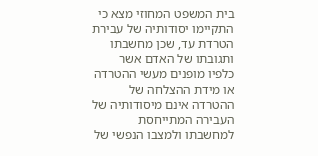בית המשפט המחוזי מצא כי התקיימו יסודותיה של עבירת הטרדת עד, שכן מחשבתו ותגובתו של האדם אשר כלפיו מופנים מעשי ההטרדה או מידת ההצלחה של ההטרדה אינם מיסודותיה של העבירה המתייחסת למחשבתו ולמצבו הנפשי של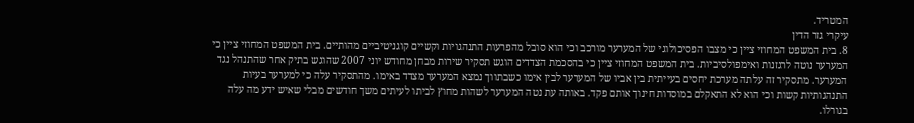המטריד.
עיקרי גזר הדין
8. בית המשפט המחוזי ציין כי מצבו הפסיכולוגי של המערער מורכב וכי הוא סובל מהפרעות התנהגויות וקשיים קוגניטיביים מהותיים. בית המשפט המחוזי ציין כי המערער נוטה לרגזנות ואימפולסיביות. בית המשפט המחוזי ציין כי בהסכמת הצדדים הוגש תסקיר שירות מבחן מחודש יוני 2007 שהוגש בתיק אחר שהתנהל נגד המערער. מתסקיר זה עלתה מערכת יחסים בעייתית בין אביו של המערער לבין אימו כשבתווך נמצא המערער מצדד באימו. מהתסקיר עלה כי למערער בעיות התנהגותיות קשות וכי הוא לא התאקלם במוסדות חינוך אותם פקד. באותה עת נטה המערער לשהות מחוץ לביתו לעיתים משך חודשים מבלי שאיש ידע מה עלה בגורלו.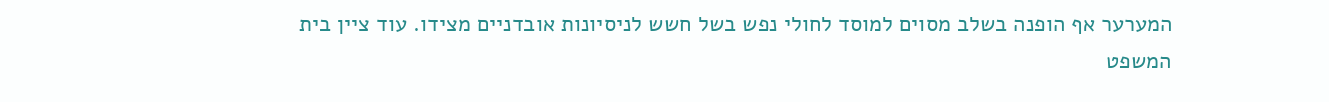המערער אף הופנה בשלב מסוים למוסד לחולי נפש בשל חשש לניסיונות אובדניים מצידו. עוד ציין בית המשפט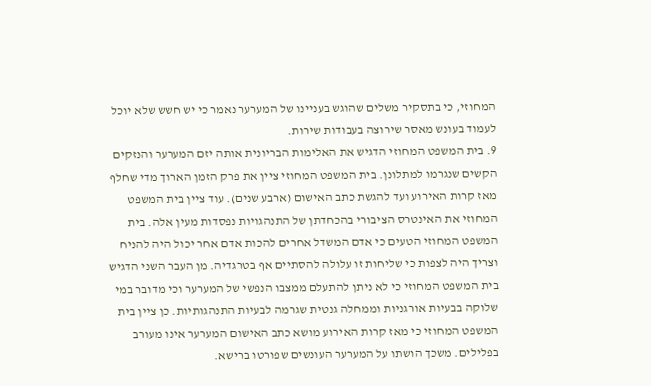המחוזי, כי בתסקיר משלים שהוגש בעניינו של המערער נאמר כי יש חשש שלא יוכל לעמוד בעונש מאסר שירוצה בעבודות שירות.
9. בית המשפט המחוזי הדגיש את האלימות הבריונית אותה יזם המערער והנזקים הקשים שנגרמו למתלונן. בית המשפט המחוזי ציין את פרק הזמן הארוך מדי שחלף מאז קרות האירוע ועד להגשת כתב האישום (ארבע שנים). עוד ציין בית המשפט המחוזי את האינטרס הציבורי בהכחדתן של התנהגויות נפסדות מעין אלה. בית המשפט המחוזי הטעים כי אדם המשדל אחרים להכות אדם אחר יכול היה להניח וצריך היה לצפות כי שליחות זו עלולה להסתיים אף בטרגדיה. מן העבר השני הדגיש בית המשפט המחוזי כי לא ניתן להתעלם ממצבו הנפשי של המערער וכי מדובר במי שלוקה בבעיות אורגניות וממחלה גנטית שגרמה לבעיות התנהגותיות. כן ציין בית המשפט המחוזי כי מאז קרות האירוע מושא כתב האישום המערער אינו מעורב בפלילים. משכך הושתו על המערער העונשים שפורטו ברישא.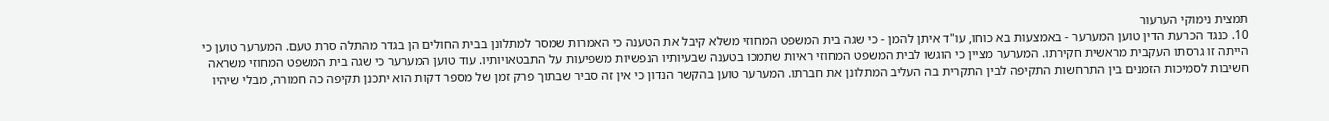תמצית נימוקי הערעור
10. כנגד הכרעת הדין טוען המערער - באמצעות בא כוחו, עו"ד איתן להמן - כי שגה בית המשפט המחוזי משלא קיבל את הטענה כי האמרות שמסר למתלונן בבית החולים הן בגדר מהתלה סרת טעם. המערער טוען כי הייתה זו גרסתו העקבית מראשית חקירתו. המערער מציין כי הוגשו לבית המשפט המחוזי ראיות שתמכו בטענה שבעיותיו הנפשיות משפיעות על התבטאויותיו. עוד טוען המערער כי שגה בית המשפט המחוזי משראה חשיבות לסמיכות הזמנים בין התרחשות התקיפה לבין התקרית בה העליב המתלונן את חברתו. המערער טוען בהקשר הנדון כי אין זה סביר שבתוך פרק זמן של מספר דקות הוא יתכנן תקיפה כה חמורה, מבלי שיהיו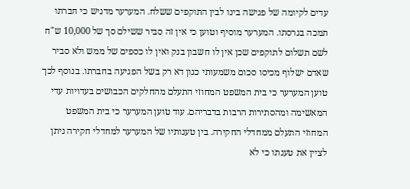עדים לקיומה של פגישה בינו לבין התוקפים ששלח. המערער מדגיש כי חברתו תמכה בגרסתו. המערער מוסיף וטוען כי אין זה סביר ששילם סך של 10,000 ש"ח לשם תשלום לתוקפים שכן אין לו חשבון בנק ואין לו כספים של ממש ולא סביר שאדם ישלוף מכיסו סכום משמעותי כגון דא רק בשל הפגיעה בחברתו. בנוסף לכך טוען המערער כי בית המשפט המחוזי התעלם מהחלקים הכבושים בעדויות עדי המאשימה ומהסתירות הרבות בדבריהם. עוד טוען המערער כי בית המשפט המחוזי התעלם ממחדלי החקירה. בין טענותיו של המערער למחדלי חקירה ניתן לציין את טענתו כי לא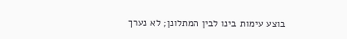בוצע עימות בינו לבין המתלונן; לא נערך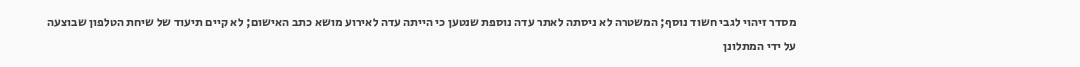מסדר זיהוי לגבי חשוד נוסף; המשטרה לא ניסתה לאתר עדה נוספת שנטען כי הייתה עדה לאירוע מושא כתב האישום; לא קיים תיעוד של שיחת הטלפון שבוצעה על ידי המתלונן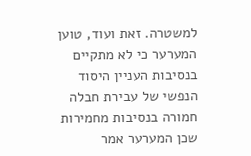למשטרה. זאת ועוד, טוען המערער כי לא מתקיים בנסיבות העניין היסוד הנפשי של עבירת חבלה חמורה בנסיבות מחמירות שכן המערער אמר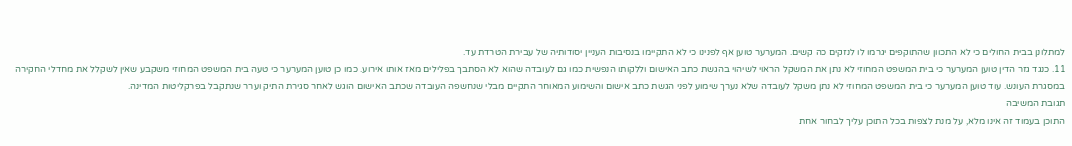למתלונן בבית החולים כי לא התכוון שהתוקפים יגרמו לו לנזקים כה קשים. המערער טוען אף לפנינו כי לא התקיימו בנסיבות העניין יסודותיה של עבירת הטרדת עד.
11. כנגד גזר הדין טוען המערער כי בית המשפט המחוזי לא נתן את המשקל הראוי לשיהוי בהגשת כתב האישום וללקותו הנפשית כמו גם לעובדה שהוא לא הסתבך בפלילים מאז אותו אירוע. כמו כן טוען המערער כי טעה בית המשפט המחוזי משקבע שאין לשקלל את מחדלי החקירה במסגרת העונש. עוד טוען המערער כי בית המשפט המחוזי לא נתן משקל לעובדה שלא נערך שימוע לפני הגשת כתב אישום והשימוע המאוחר התקיים מבלי שנחשפה העובדה שכתב האישום הוגש לאחר סגירת התיק וערר שנתקבל בפרקליטות המדינה.
תגובת המשיבה
התוכן בעמוד זה אינו מלא, על מנת לצפות בכל התוכן עליך לבחור אחת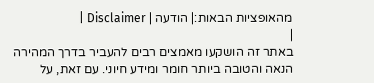מהאופציות הבאות:| הודעה | Disclaimer |
|
באתר זה הושקעו מאמצים רבים להעביר בדרך המהירה הנאה והטובה ביותר חומר ומידע חיוני. עם זאת, על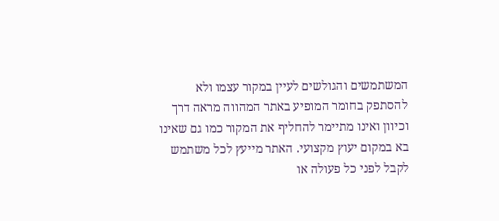המשתמשים והגולשים לעיין במקור עצמו ולא להסתפק בחומר המופיע באתר המהווה מראה דרך וכיוון ואינו מתיימר להחליף את המקור כמו גם שאינו בא במקום יעוץ מקצועי. האתר מייעץ לכל משתמש לקבל לפני כל פעולה או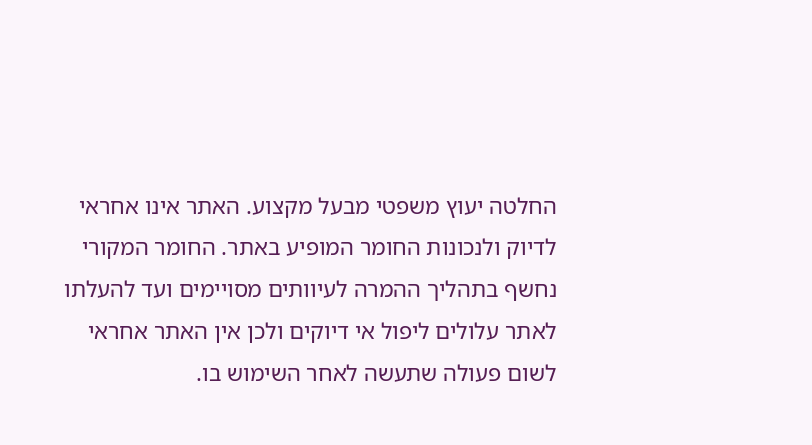החלטה יעוץ משפטי מבעל מקצוע. האתר אינו אחראי לדיוק ולנכונות החומר המופיע באתר. החומר המקורי נחשף בתהליך ההמרה לעיוותים מסויימים ועד להעלתו לאתר עלולים ליפול אי דיוקים ולכן אין האתר אחראי לשום פעולה שתעשה לאחר השימוש בו.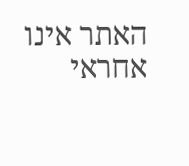האתר אינו אחראי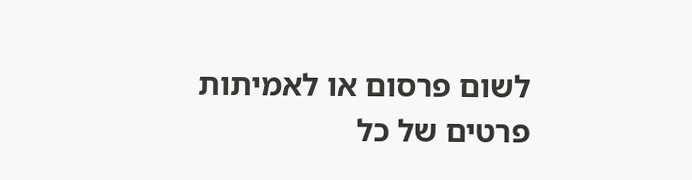לשום פרסום או לאמיתות פרטים של כל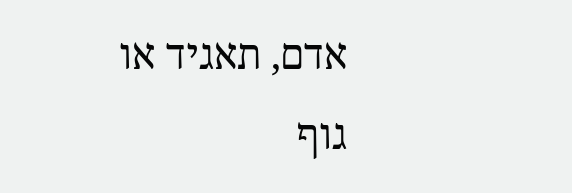אדם, תאגיד או גוף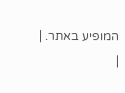המופיע באתר. |
|